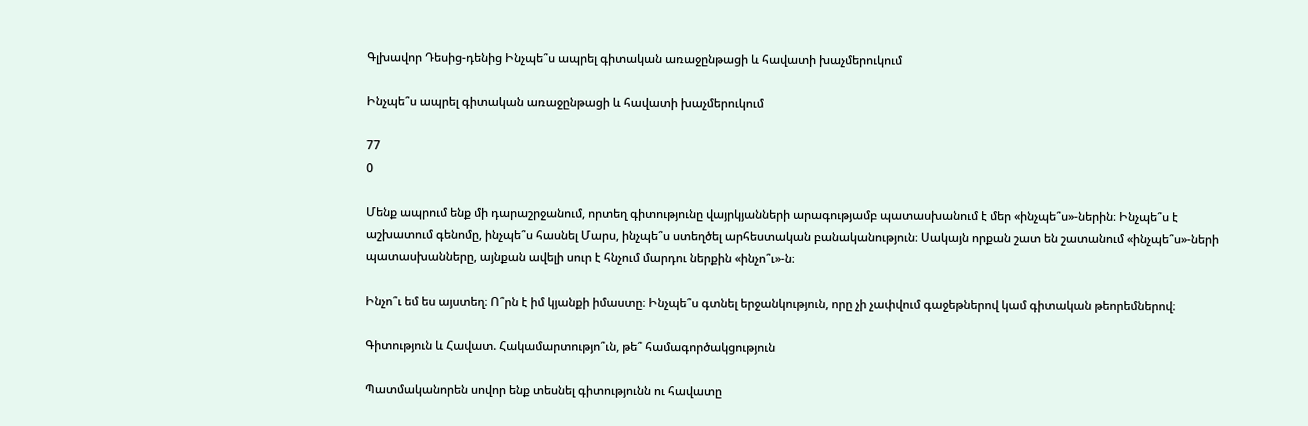Գլխավոր Դեսից-դենից Ինչպե՞ս ապրել գիտական առաջընթացի և հավատի խաչմերուկում

Ինչպե՞ս ապրել գիտական առաջընթացի և հավատի խաչմերուկում

77
0

Մենք ապրում ենք մի դարաշրջանում, որտեղ գիտությունը վայրկյանների արագությամբ պատասխանում է մեր «ինչպե՞ս»-ներին։ Ինչպե՞ս է աշխատում գենոմը, ինչպե՞ս հասնել Մարս, ինչպե՞ս ստեղծել արհեստական բանականություն։ Սակայն որքան շատ են շատանում «ինչպե՞ս»-ների պատասխանները, այնքան ավելի սուր է հնչում մարդու ներքին «ինչո՞ւ»-ն։

Ինչո՞ւ եմ ես այստեղ։ Ո՞րն է իմ կյանքի իմաստը։ Ինչպե՞ս գտնել երջանկություն, որը չի չափվում գաջեթներով կամ գիտական թեորեմներով։

Գիտություն և Հավատ. Հակամարտությո՞ւն, թե՞ համագործակցություն

Պատմականորեն սովոր ենք տեսնել գիտությունն ու հավատը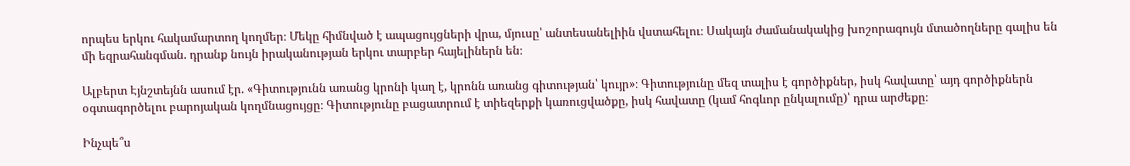որպես երկու հակամարտող կողմեր։ Մեկը հիմնված է ապացույցների վրա, մյուսը՝ անտեսանելիին վստահելու։ Սակայն ժամանակակից խոշորագույն մտածողները գալիս են մի եզրահանգման. դրանք նույն իրականության երկու տարբեր հայելիներն են։

Ալբերտ Էյնշտեյնն ասում էր. «Գիտությունն առանց կրոնի կաղ է, կրոնն առանց գիտության՝ կույր»։ Գիտությունը մեզ տալիս է գործիքներ, իսկ հավատը՝ այդ գործիքներն օգտագործելու բարոյական կողմնացույցը։ Գիտությունը բացատրում է տիեզերքի կառուցվածքը, իսկ հավատը (կամ հոգևոր ընկալումը)՝ դրա արժեքը։

Ինչպե՞ս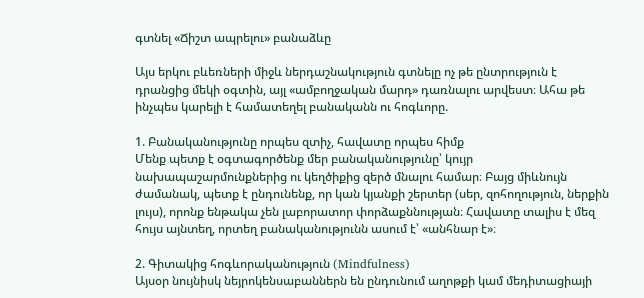գտնել «Ճիշտ ապրելու» բանաձևը

Այս երկու բևեռների միջև ներդաշնակություն գտնելը ոչ թե ընտրություն է դրանցից մեկի օգտին, այլ «ամբողջական մարդ» դառնալու արվեստ։ Ահա թե ինչպես կարելի է համատեղել բանականն ու հոգևորը.

1. Բանականությունը որպես զտիչ, հավատը որպես հիմք
Մենք պետք է օգտագործենք մեր բանականությունը՝ կույր նախապաշարմունքներից ու կեղծիքից զերծ մնալու համար։ Բայց միևնույն ժամանակ, պետք է ընդունենք, որ կան կյանքի շերտեր (սեր, զոհողություն, ներքին լույս), որոնք ենթակա չեն լաբորատոր փորձաքննության։ Հավատը տալիս է մեզ հույս այնտեղ, որտեղ բանականությունն ասում է՝ «անհնար է»։

2. Գիտակից հոգևորականություն (Mindfulness)
Այսօր նույնիսկ նեյրոկենսաբաններն են ընդունում աղոթքի կամ մեդիտացիայի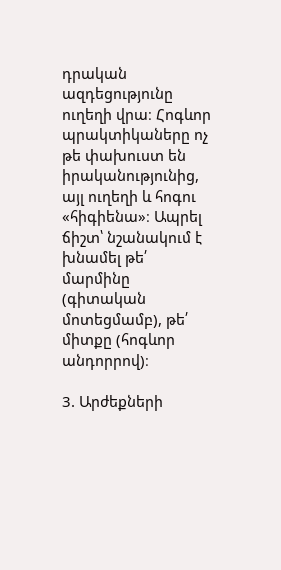դրական ազդեցությունը ուղեղի վրա։ Հոգևոր պրակտիկաները ոչ թե փախուստ են իրականությունից, այլ ուղեղի և հոգու «հիգիենա»։ Ապրել ճիշտ՝ նշանակում է խնամել թե՛ մարմինը (գիտական մոտեցմամբ), թե՛ միտքը (հոգևոր անդորրով)։

3. Արժեքների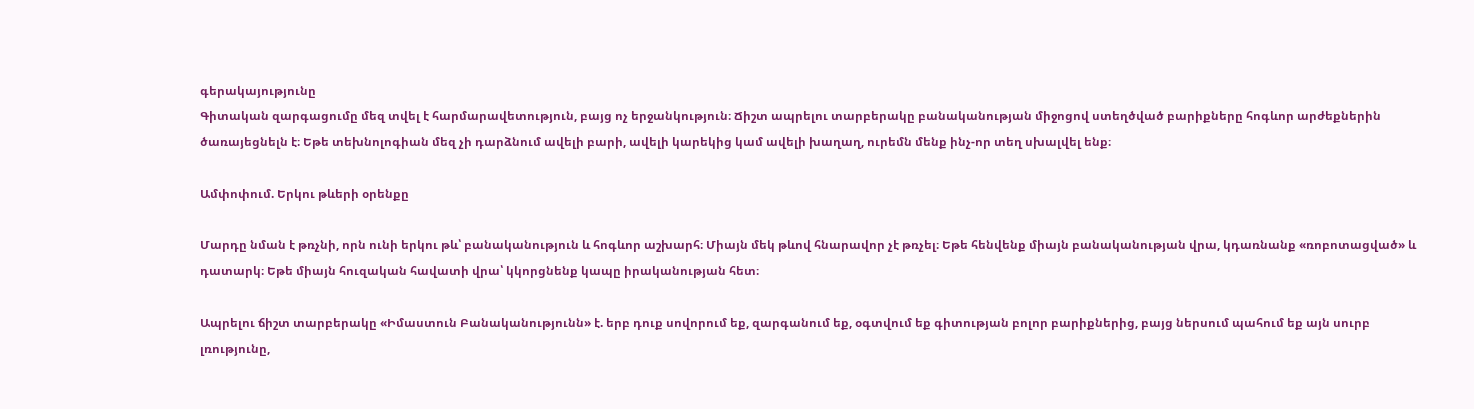գերակայությունը
Գիտական զարգացումը մեզ տվել է հարմարավետություն, բայց ոչ երջանկություն։ Ճիշտ ապրելու տարբերակը բանականության միջոցով ստեղծված բարիքները հոգևոր արժեքներին ծառայեցնելն է։ Եթե տեխնոլոգիան մեզ չի դարձնում ավելի բարի, ավելի կարեկից կամ ավելի խաղաղ, ուրեմն մենք ինչ-որ տեղ սխալվել ենք։

Ամփոփում. Երկու թևերի օրենքը

Մարդը նման է թռչնի, որն ունի երկու թև՝ բանականություն և հոգևոր աշխարհ։ Միայն մեկ թևով հնարավոր չէ թռչել։ Եթե հենվենք միայն բանականության վրա, կդառնանք «ռոբոտացված» և դատարկ։ Եթե միայն հուզական հավատի վրա՝ կկորցնենք կապը իրականության հետ։

Ապրելու ճիշտ տարբերակը «Իմաստուն Բանականությունն» է. երբ դուք սովորում եք, զարգանում եք, օգտվում եք գիտության բոլոր բարիքներից, բայց ներսում պահում եք այն սուրբ լռությունը,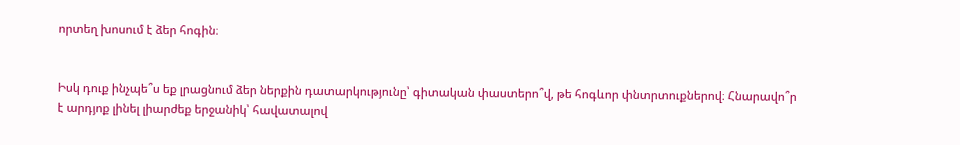որտեղ խոսում է ձեր հոգին։


Իսկ դուք ինչպե՞ս եք լրացնում ձեր ներքին դատարկությունը՝ գիտական փաստերո՞վ, թե հոգևոր փնտրտուքներով։ Հնարավո՞ր է արդյոք լինել լիարժեք երջանիկ՝ հավատալով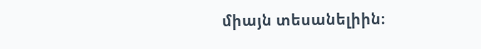միայն տեսանելիին։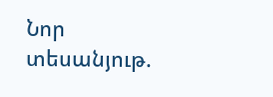Նոր տեսանյութ.